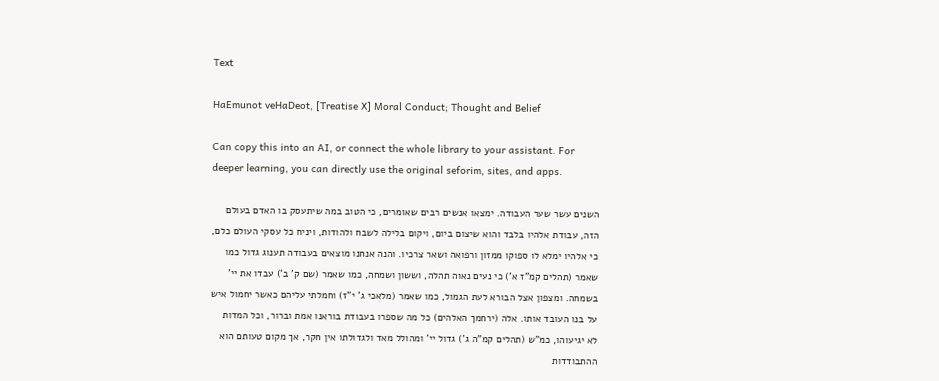Text

HaEmunot veHaDeot, [Treatise X] Moral Conduct; Thought and Belief

Can copy this into an AI, or connect the whole library to your assistant. For deeper learning, you can directly use the original seforim, sites, and apps.

השנים עשר שער העבודה. ימצאו אנשים רבים שאומרים, כי הטוב במה שיתעסק בו האדם בעולם הזה, עבודת אלהיו בלבד והוא שיצום ביום, ויקום בלילה לשבח ולהודות, ויניח כל עסקי העולם כלם, כי אלהיו ימלא לו ספוקו ממזון ורפואה ושאר צרכיו. והנה אנחנו מוצאים בעבודה תענוג גדול כמו שאמר (תהלים קמ"ז א') כי נעים נאוה תהלה, וששון ושמחה, כמו שאמר (שם ק' ב') עבדו את יי' בשמחה. ומצפון אצל הבורא לעת הגמול, כמו שאמר (מלאכי ג' י"ז) וחמלתי עליהם כאשר יחמול איש על בנו העובד אותו. אלה (ירחמך האלהים) כל מה שספרו בעבודת בוראנו אמת וברור, וכל המדות לא יגיעוהו, כמ"ש (תהלים קמ"ה ג') גדול יי' ומהולל מאד ולגדולתו אין חקר, אך מקום טעותם הוא ההתבודדות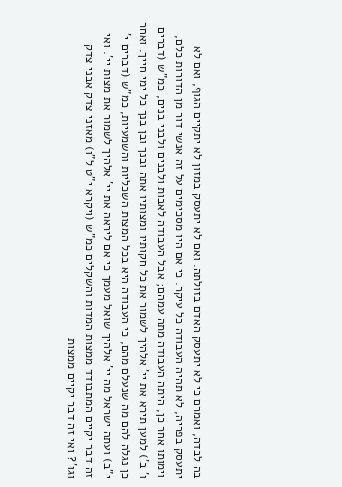בה לבדה, ואמרם כי לא יתעסק האדם בזולתה. ואם לא יתעסק במזון לא יתקיים הגוף, ואם לא יתעסק בפריה, לא תהיה העבודה כל עיקר. כי אם היו מסכימים על זה אנשי דור מן הדורות כלם, וימותו אחר כן, היתה העבודה מתה עמהם; אבל העבודה לאבות ולבנים ולבני בנים, כמ"ש (דברים ו' ב') למען תירא את יי' אלהיך לשמור את כל חקותיו ומצותיו אתה ובנך ובן בנך כל ימי חייך. ואחר כן נגלה להם מה שנעלם מהם, כי העבודה היא בכל המצות השכליות והשמעיות, כמ"ש (דברים י' י"ב) ועתה ישראל מה יי' אלהיך שואל מעמך כי אם ליראה את יי' אלהיך לשמור את מצות יי'. ואי זה דבר יקיים המתבודד ממצות המדות והשקלים כמ"ש (ויקרא י"ט ל"ו) מאזני צדק אבני צדק וגו'? ואי זה דבר יקיים ממצות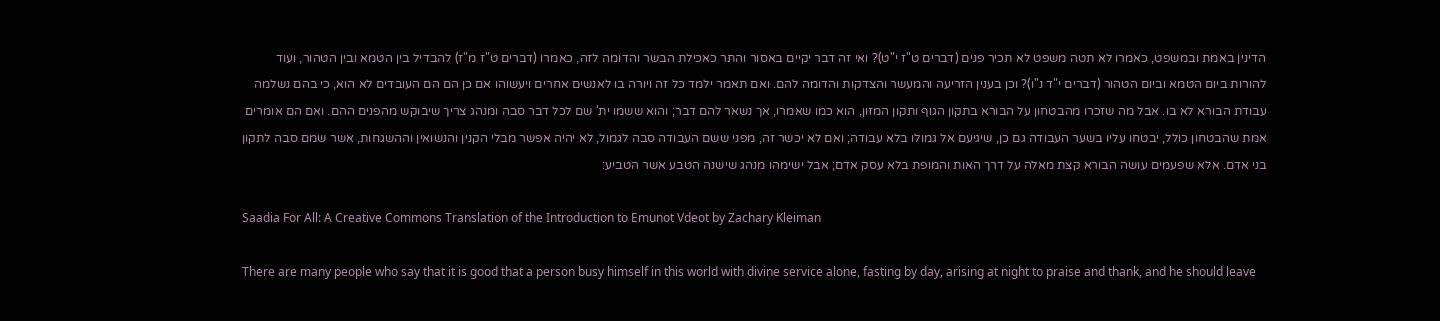הדינין באמת ובמשפט, כאמרו לא תטה משפט לא תכיר פנים (דברים ט"ז י"ט)? ואי זה דבר יקיים באסור והתר כאכילת הבשר והדומה לזה, כאמרו (דברים ט"ז מ"ז) להבדיל בין הטמא ובין הטהור, ועוד להורות ביום הטמא וביום הטהור (דברים י"ד נ"ו)? וכן בענין הזריעה והמעשר והצדקות והדומה להם. ואם תאמר ילמד כל זה ויורה בו לאנשים אחרים ויעשוהו אם כן הם הם העובדים לא הוא, כי בהם נשלמה עבודת הבורא לא בו. אבל מה שזכרו מהבטחון על הבורא בתקון הגוף ותקון המזון, הוא כמו שאמרו, אך נשאר להם דבר; והוא ששמו ית' שם לכל דבר סבה ומנהג צריך שיבוקש מהפנים ההם. ואם הם אומרים אמת שהבטחון כולל, יבטחו עליו בשער העבודה גם כן, שיגיעם אל גמולו בלא עבודה; ואם לא יכשר זה, מפני ששם העבודה סבה לגמול, לא יהיה אפשר מבלי הקנין והנשואין וההשגחות, אשר שמם סבה לתקון בני אדם. אלא שפעמים עושה הבורא קצת מאלה על דרך האות והמופת בלא עסק אדם; אבל ישימהו מנהג שישנה הטבע אשר הטביע:

Saadia For All: A Creative Commons Translation of the Introduction to Emunot Vdeot by Zachary Kleiman

There are many people who say that it is good that a person busy himself in this world with divine service alone, fasting by day, arising at night to praise and thank, and he should leave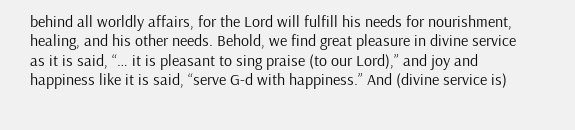behind all worldly affairs, for the Lord will fulfill his needs for nourishment, healing, and his other needs. Behold, we find great pleasure in divine service as it is said, “… it is pleasant to sing praise (to our Lord),” and joy and happiness like it is said, “serve G-d with happiness.” And (divine service is)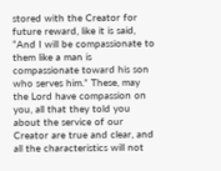stored with the Creator for future reward, like it is said, “And I will be compassionate to them like a man is compassionate toward his son who serves him.” These, may the Lord have compassion on you, all that they told you about the service of our Creator are true and clear, and all the characteristics will not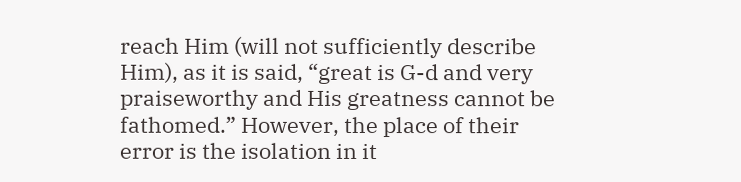reach Him (will not sufficiently describe Him), as it is said, “great is G-d and very praiseworthy and His greatness cannot be fathomed.” However, the place of their error is the isolation in it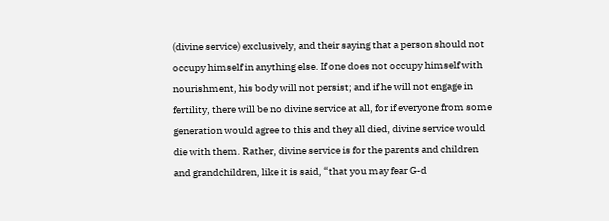(divine service) exclusively, and their saying that a person should not occupy himself in anything else. If one does not occupy himself with nourishment, his body will not persist; and if he will not engage in fertility, there will be no divine service at all, for if everyone from some generation would agree to this and they all died, divine service would die with them. Rather, divine service is for the parents and children and grandchildren, like it is said, “that you may fear G-d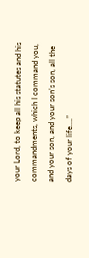your Lord, to keep all his statutes and his commandments, which I command you, and your son, and your son’s son, all the days of your life….”